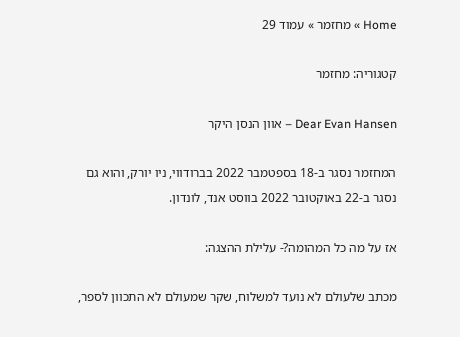Home » מחזמר » עמוד 29

קטגוריה: מחזמר

Dear Evan Hansen – אוון הנסן היקר

המחזמר נסגר ב-18 בספטמבר 2022 בברודווי, ניו יורק, והוא גם נסגר ב-22 באוקטובר 2022 בווסט אנד, לונדון.

אז על מה כל המהומה?- עלילת ההצגה:

מכתב שלעולם לא נועד למשלוח, שקר שמעולם לא התכוון לספר,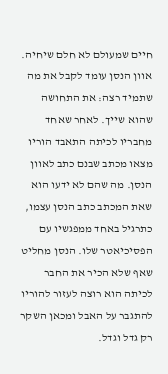חיים שמעולם לא חלם שיחיה. אוון הנסן עומד לקבל את מה שתמיד רצה: את התחושה שהוא שייך. לאחר שאחד מחבריו לכיתה התאבד הוריו מצאו מכתב שבנם כתב לאוון הנסן. מה שהם לא ידעו הוא שאת המכתב כתב הנסן עצמו, כתרגיל באחד ממפגשיו עם הפסיכיאטר שלו. הנסן מחליט שאף שלא הכיר את החבר לכיתה הוא רוצה לעזור להוריו להתגבר על האבל ומכאן השקר רק גדל וגדל.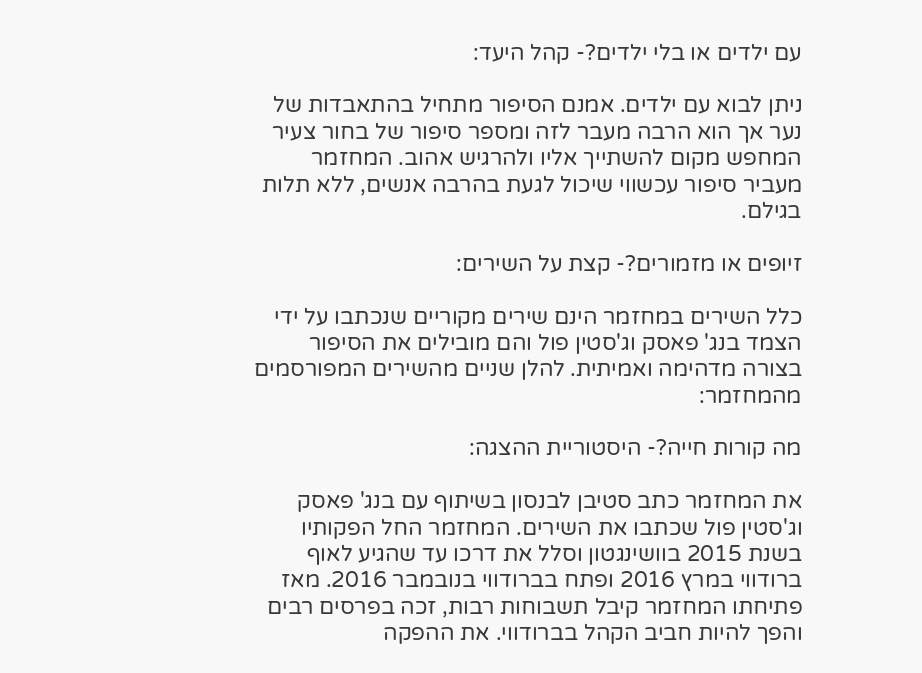עם ילדים או בלי ילדים?- קהל היעד:

ניתן לבוא עם ילדים. אמנם הסיפור מתחיל בהתאבדות של נער אך הוא הרבה מעבר לזה ומספר סיפור של בחור צעיר המחפש מקום להשתייך אליו ולהרגיש אהוב. המחזמר מעביר סיפור עכשווי שיכול לגעת בהרבה אנשים, ללא תלות בגילם.

זיופים או מזמורים?- קצת על השירים:

כלל השירים במחזמר הינם שירים מקוריים שנכתבו על ידי הצמד בנג' פאסק וג'סטין פול והם מובילים את הסיפור בצורה מדהימה ואמיתית. להלן שניים מהשירים המפורסמים מהמחזמר:

מה קורות חייה?- היסטוריית ההצגה:

את המחזמר כתב סטיבן לבנסון בשיתוף עם בנג' פאסק וג'סטין פול שכתבו את השירים. המחזמר החל הפקותיו בשנת 2015 בוושינגטון וסלל את דרכו עד שהגיע לאוף ברודווי במרץ 2016 ופתח בברודווי בנובמבר 2016. מאז פתיחתו המחזמר קיבל תשבוחות רבות, זכה בפרסים רבים והפך להיות חביב הקהל בברודווי. את ההפקה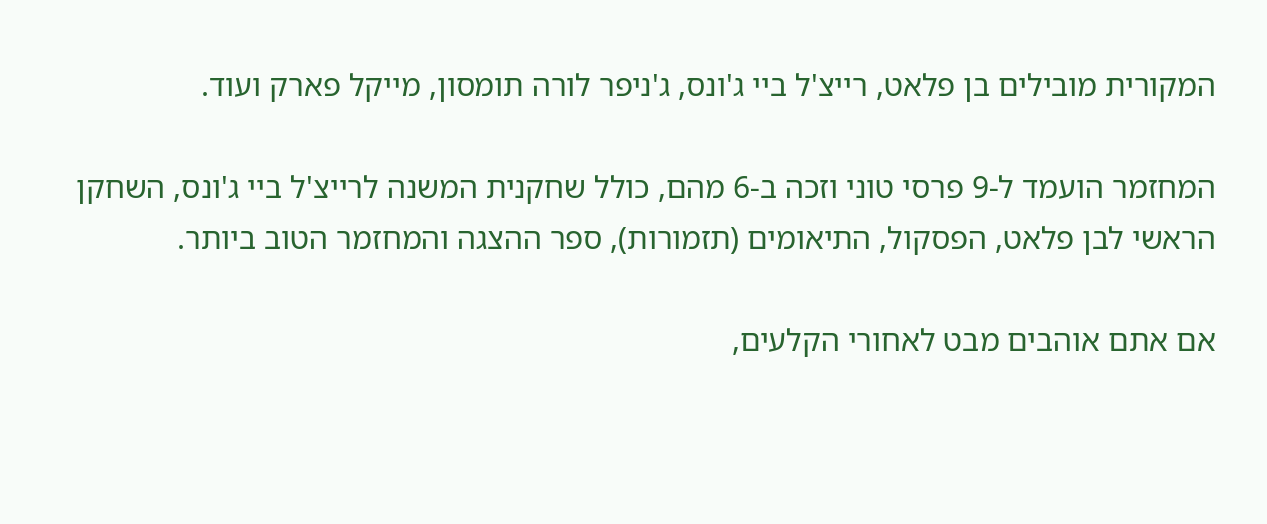המקורית מובילים בן פלאט, רייצ'ל ביי ג'ונס, ג'ניפר לורה תומסון, מייקל פארק ועוד.

המחזמר הועמד ל-9 פרסי טוני וזכה ב-6 מהם, כולל שחקנית המשנה לרייצ'ל ביי ג'ונס, השחקן הראשי לבן פלאט, הפסקול, התיאומים (תזמורות), ספר ההצגה והמחזמר הטוב ביותר.

אם אתם אוהבים מבט לאחורי הקלעים,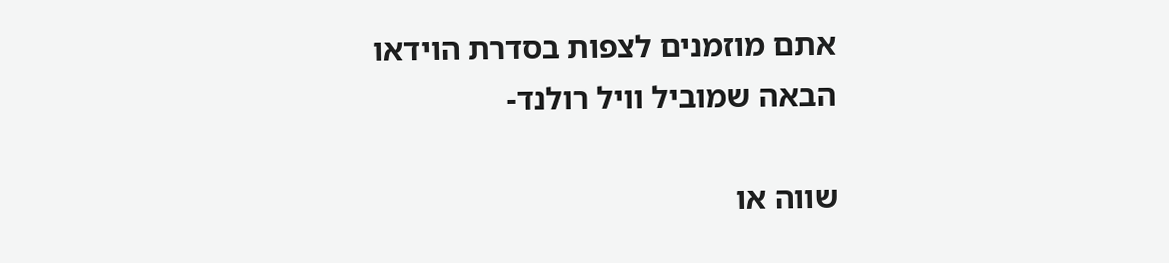אתם מוזמנים לצפות בסדרת הוידאו הבאה שמוביל וויל רולנד-

שווה או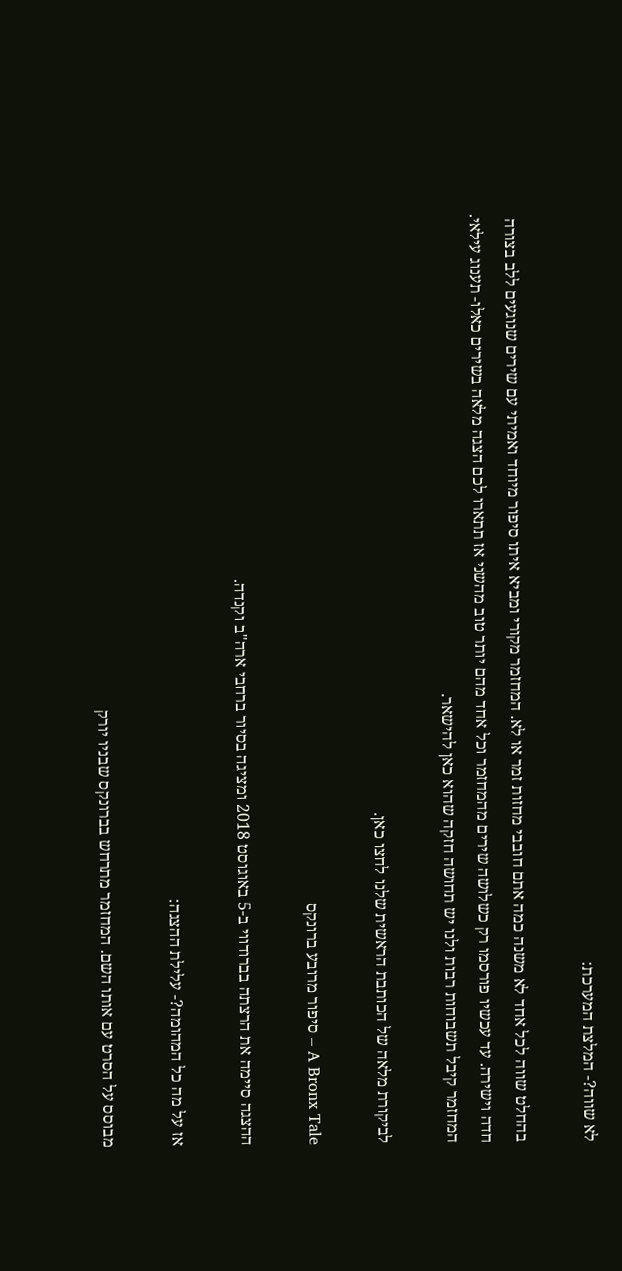לא שווה?- המלצת המערכת:

בהחלט שווה לכל אחד לא משנה כמה אתם חובבי מחזות זמר או לא. המחזמר מקורי ומביא איתו סיפור מיוחד ואמיתי עם שירים שנוגעים ללב בצורה חדה וישירה. עד עכשיו פורסמו רק כשלושה שירים מהמחזמר וכל אחד מהם יותר טוב מהשני אז תתארו לכם הצגה מלאה בשירים כאלו- תענוג עילאי. המחזמר קיבל תשבוחות רבות ולנו יש תחושה חזקה שהוא כאן להישאר.

לביקורת מלאה של הכותבת הראשית שלנו לחצו כאן.

A Bronx Tale – סיפור מרובע ברונקס

ההצגה סיימה את הרצתה בברודווי ב-5 באוגוסט 2018 ומציגה בסיור ברחבי ארה"ב וקנדה.

אז על מה כל המהומה?- עלילת ההצגה:

מבוסס על הסרט עם אותו השם. המחזמר מתרחש בברונקס שבניו יורק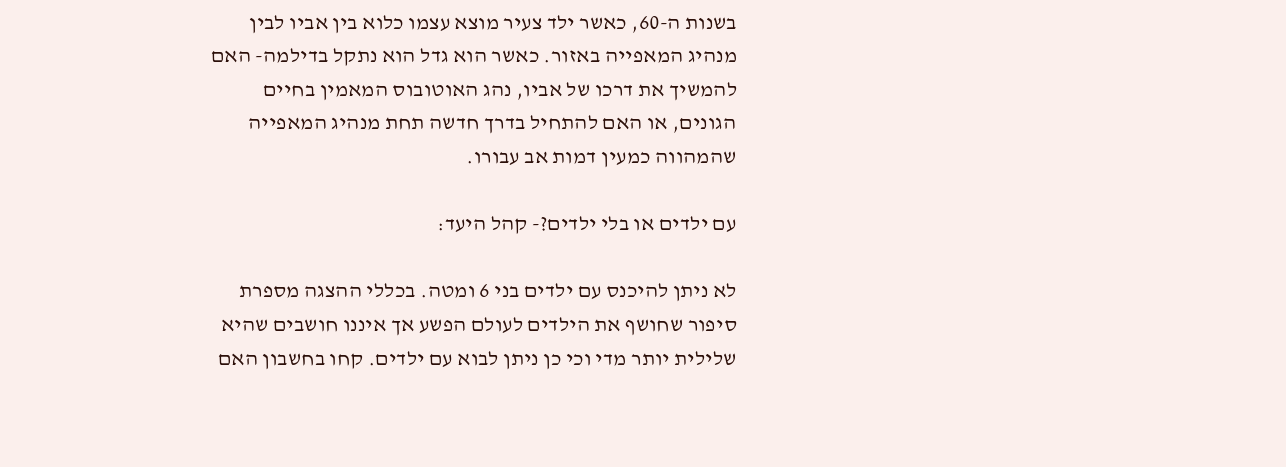בשנות ה-60, כאשר ילד צעיר מוצא עצמו כלוא בין אביו לבין מנהיג המאפייה באזור. כאשר הוא גדל הוא נתקל בדילמה- האם להמשיך את דרכו של אביו, נהג האוטובוס המאמין בחיים הגונים, או האם להתחיל בדרך חדשה תחת מנהיג המאפייה שהמהווה כמעין דמות אב עבורו.

עם ילדים או בלי ילדים?- קהל היעד:

לא ניתן להיכנס עם ילדים בני 6 ומטה. בכללי ההצגה מספרת סיפור שחושף את הילדים לעולם הפשע אך איננו חושבים שהיא שלילית יותר מדי וכי כן ניתן לבוא עם ילדים. קחו בחשבון האם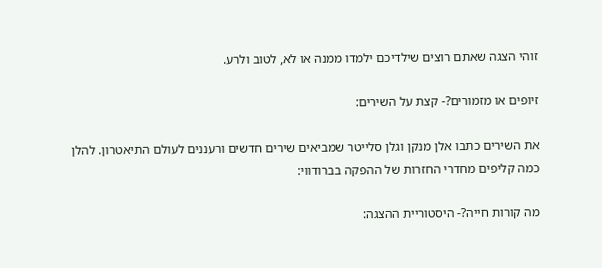זוהי הצגה שאתם רוצים שילדיכם ילמדו ממנה או לא, לטוב ולרע.

זיופים או מזמורים?- קצת על השירים:

את השירים כתבו אלן מנקן וגלן סלייטר שמביאים שירים חדשים ורעננים לעולם התיאטרון. להלן כמה קליפים מחדרי החזרות של ההפקה בברודווי:

מה קורות חייה?- היסטוריית ההצגה: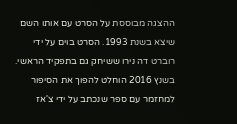ההצגה מבוססת על הסרט עם אותו השם שיצא בשנת 1993. הסרט בוים על ידי רוברט דה נירו ששיחק גם בתפקיד הראשי. בשנץ 2016 הוחלט להפוך את הסיפור למחזמר עם ספר שנכתב על ידי צ'אז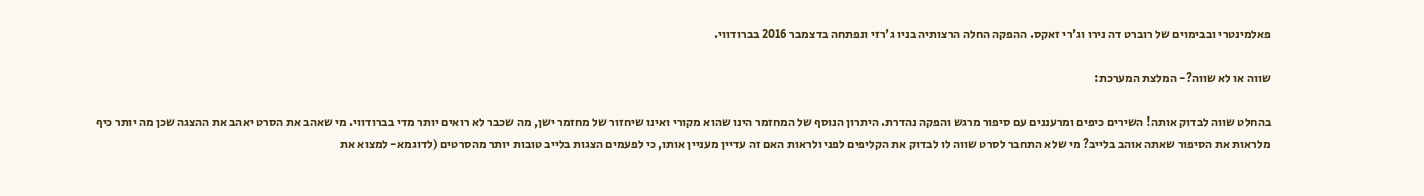פאלמינטרי ובבימוים של רוברט דה נירו וג'רי זאקס. ההפקה החלה הרצותיה בניו ג'רזי ונפתחה בדצמבר 2016 בברודווי.

שווה או לא שווה?- המלצת המערכת:

בהחלט שווה לבדוק אותה! השירים כיפים ומרעננים עם סיפור מרגש והפקה נהדרת. היתרון הנוסף של המחזמר הינו שהוא מקורי ואינו שיחזור של מחזמר ישן, מה שכבר לא רואים יותר מדי בברודווי. מי שאהב את הסרט יאהב את ההצגה שכן מה יותר כיף מלראות את הסיפור שאתה אוהב בלייב? מי שלא התחבר לסרט שווה לו לבדוק את הקליפים לפני ולראות האם זה עדיין מעניין אותו, כי לפעמים הצגות בלייב טובות יותר מהסרטים (לדוגמא- למצוא את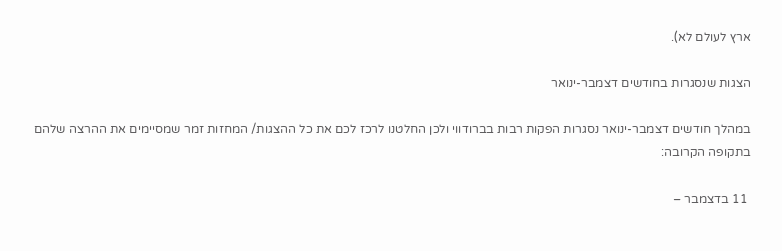ארץ לעולם לא).

הצגות שנסגרות בחודשים דצמבר-ינואר

במהלך חודשים דצמבר-ינואר נסגרות הפקות רבות בברודווי ולכן החלטנו לרכז לכם את כל ההצגות/ המחזות זמר שמסיימים את ההרצה שלהם בתקופה הקרובה:

 11 בדצמבר –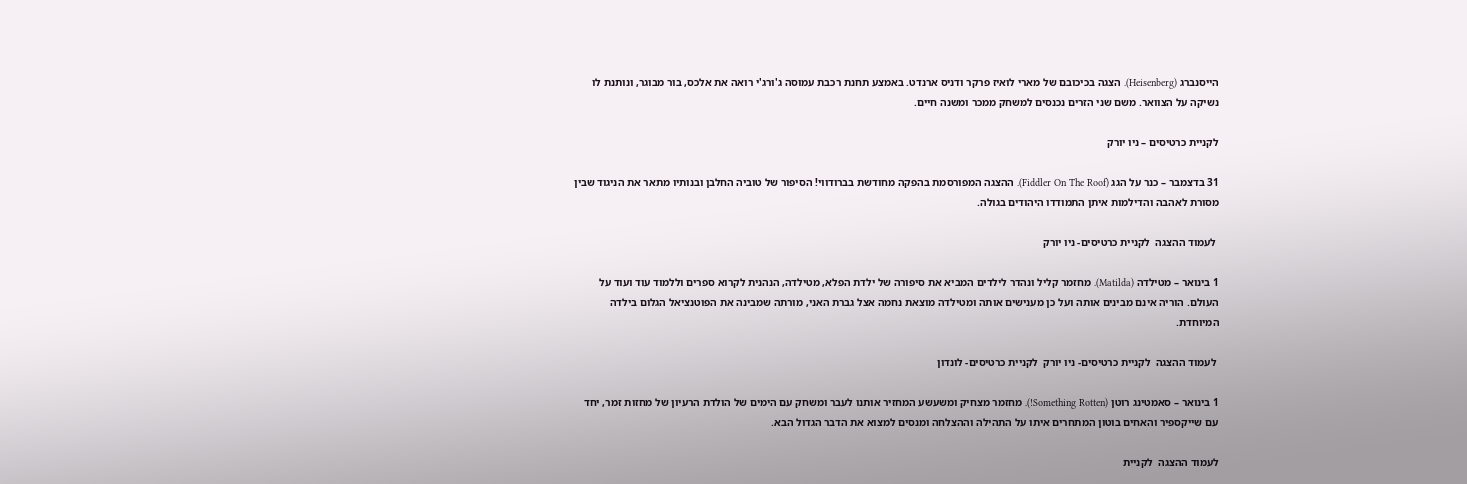הייסנברג (Heisenberg). הצגה בכיכובם של מארי לואיז פרקר ודניס ארנדט. באמצע תחנת רכבת עמוסה ג'ורג'י רואה את אלכס, בור מבוגר, ונותנת לו נשיקה על הצוואר. משם שני הזרים נכנסים למשחק ממכר ומשנה חיים.

לקניית כרטיסים – ניו יורק

31 בדצמבר – כנר על הגג (Fiddler On The Roof). ההצגה המפורסמת בהפקה מחודשת בברודווי! הסיפור של טוביה החלבן ובנותיו מתאר את הניגוד שבין מסורת לאהבה והדילמות איתן התמודדו היהודים בגולה.

 לעמוד ההצגה  לקניית כרטיסים- ניו יורק

1 בינואר – מטילדה (Matilda). מחזמר קליל ונהדר לילדים המביא את סיפורה של ילדת הפלא, מטילדה, הנהנית לקרוא ספרים וללמוד עוד ועוד על העולם. הוריה אינם מבינים אותה ועל כן מענישים אותה ומטילדה מוצאת נחמה אצל גברת האני, מורתה שמבינה את הפוטנציאל הגלום בילדה המיוחדת.

 לעמוד ההצגה  לקניית כרטיסים- ניו יורק  לקניית כרטיסים- לונדון

1 בינואר – סאמטינג רוטן (Something Rotten!). מחזמר מצחיק ומשעשע המחזיר אותנו לעבר ומשחק עם הימים של הולדת הרעיון של מחזות זמר, יחד עם שייקספיר והאחים בוטון המתחרים איתו על התהילה וההצלחה ומנסים למצוא את הדבר הגדול הבא.

לעמוד ההצגה  לקניית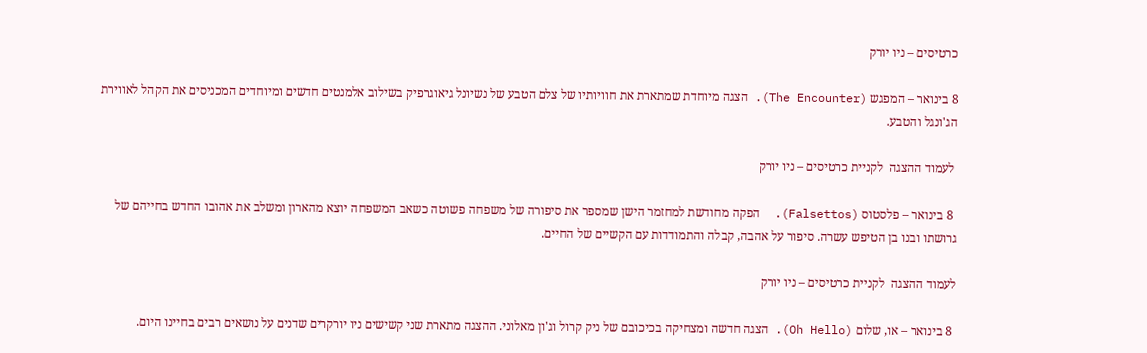כרטיסים – ניו יורק

8 בינואר – המפגש (The Encounter). הצגה מיוחדת שמתארת את חוויותיו של צלם הטבע של נשיונל גיאוגרפיק בשילוב אלמנטים חדשים ומיוחדים המכניסים את הקהל לאווירת הג'ונגל והטבע.

 לעמוד ההצגה  לקניית כרטיסים – ניו יורק

 8 בינואר – פלסטוס (Falsettos).  הפקה מחודשת למחזמר הישן שמספר את סיפורה של משפחה פשוטה כשאב המשפחה יוצא מהארון ומשלב את אהובו החדש בחייהם של גרושתו ובנו בן הטיפש עשרה. סיפור על אהבה, קבלה והתמודדות עם הקשיים של החיים.

לעמוד ההצגה  לקניית כרטיסים – ניו יורק

 8 בינואר – או, שלום (Oh Hello). הצגה חדשה ומצחיקה בכיכובם של ניק קרול וג'ון מאלוני. ההצגה מתארת שני קשישים ניו יורקרים שדנים על נושאים רבים בחיינו היום.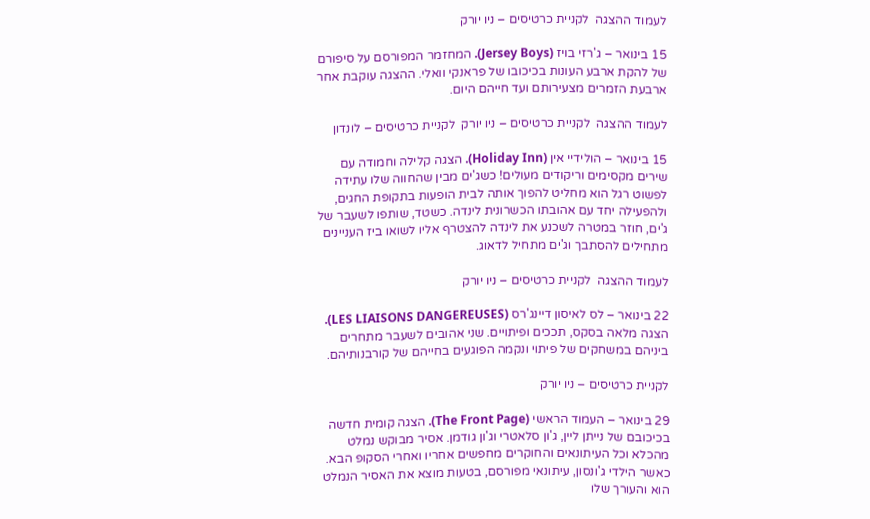לעמוד ההצגה  לקניית כרטיסים – ניו יורק

15 בינואר – ג'רזי בויז (Jersey Boys). המחזמר המפורסם על סיפורם של להקת ארבע העונות בכיכובו של פראנקי וואלי. ההצגה עוקבת אחר ארבעת הזמרים מצעירותם ועד חייהם היום.

לעמוד ההצגה  לקניית כרטיסים – ניו יורק  לקניית כרטיסים – לונדון

15 בינואר – הולידיי אין (Holiday Inn). הצגה קלילה וחמודה עם שירים מקסימים וריקודים מעולים! כשג'ים מבין שהחווה שלו עתידה לפשוט רגל הוא מחליט להפוך אותה לבית הופעות בתקופת החגים, ולהפעילה יחד עם אהובתו הכשרונית לינדה. כשטד, שותפו לשעבר של ג'ים, חוזר במטרה לשכנע את לינדה להצטרף אליו לשואו ביז העניינים מתחילים להסתבך וג'ים מתחיל לדאוג.

לעמוד ההצגה  לקניית כרטיסים – ניו יורק

22 בינואר – לס לאיסון דיינג'רס (LES LIAISONS DANGEREUSES). הצגה מלאה בסקס, תככים ופיתויים. שני אהובים לשעבר מתחרים ביניהם במשחקים של פיתוי ונקמה הפוגעים בחייהם של קורבנותיהם.

לקניית כרטיסים – ניו יורק

29 בינואר – העמוד הראשי (The Front Page). הצגה קומית חדשה בכיכובם של נייתן ליין, ג'ון סלאטרי וג'ון גודמן. אסיר מבוקש נמלט מהכלא וכל העיתונאים והחוקרים מחפשים אחריו ואחרי הסקופ הבא. כאשר הילדי ג'ונסון, עיתונאי מפורסם, בטעות מוצא את האסיר הנמלט הוא והעורך שלו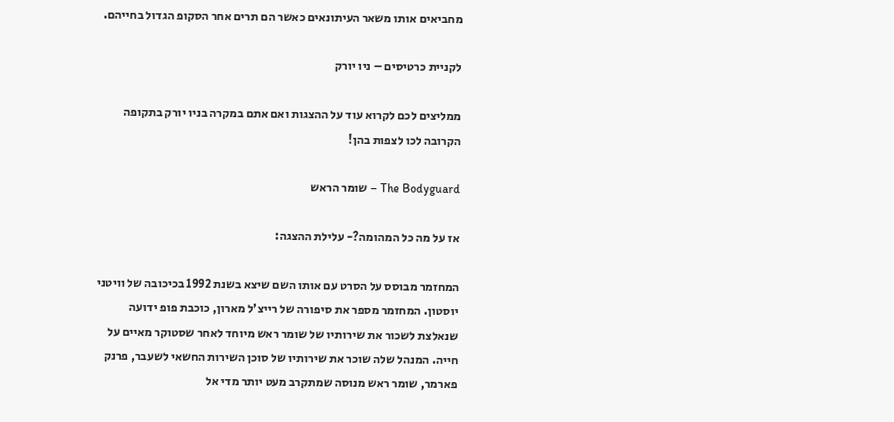מחביאים אותו משאר העיתונאים כאשר הם תרים אחר הסקופ הגדול בחייהם.

לקניית כרטיסים – ניו יורק

ממליצים לכם לקרוא עוד על ההצגות ואם אתם במקרה בניו יורק בתקופה הקרובה לכו לצפות בהן!

The Bodyguard – שומר הראש

אז על מה כל המהומה?- עלילת ההצגה:

המחזמר מבוסס על הסרט עם אותו השם שיצא בשנת 1992 בכיכובה של וויטני יוסטון. המחזמר מספר את סיפורה של רייצ'ל מארון, כוכבת פופ ידועה שנאלצת לשכור את שירותיו של שומר ראש מיוחד לאחר שסטוקר מאיים על חייה. המנהל שלה שוכר את שירותיו של סוכן השירות החשאי לשעבר, פרנק פארמר, שומר ראש מנוסה שמתקרב מעט יותר מדי אל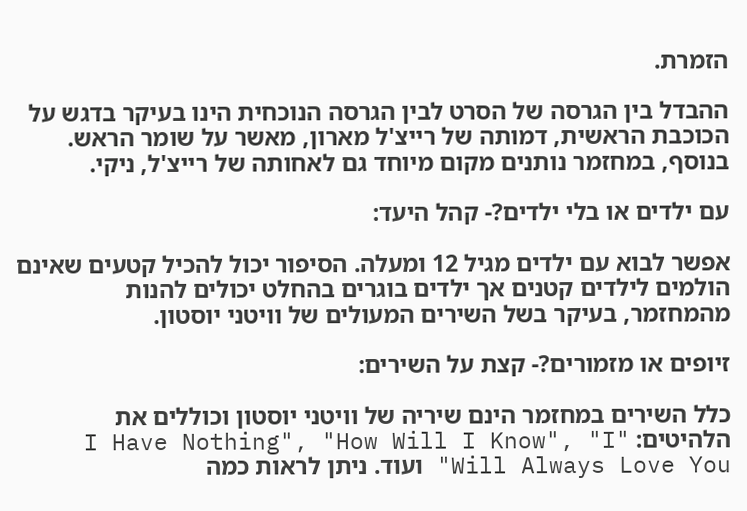הזמרת.

ההבדל בין הגרסה של הסרט לבין הגרסה הנוכחית הינו בעיקר בדגש על הכוכבת הראשית, דמותה של רייצ'ל מארון, מאשר על שומר הראש. בנוסף, במחזמר נותנים מקום מיוחד גם לאחותה של רייצ'ל, ניקי.

עם ילדים או בלי ילדים?- קהל היעד:

אפשר לבוא עם ילדים מגיל 12 ומעלה. הסיפור יכול להכיל קטעים שאינם הולמים לילדים קטנים אך ילדים בוגרים בהחלט יכולים להנות מהמחזמר, בעיקר בשל השירים המעולים של וויטני יוסטון.

זיופים או מזמורים?- קצת על השירים:

כלל השירים במחזמר הינם שיריה של וויטני יוסטון וכוללים את הלהיטים: "I Have Nothing", "How Will I Know", "I Will Always Love You" ועוד. ניתן לראות כמה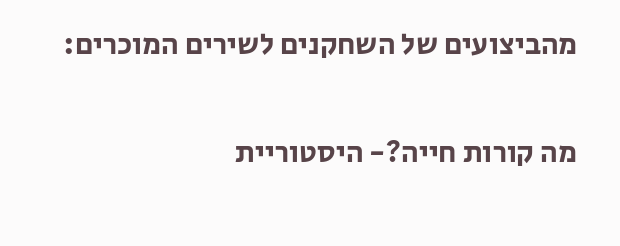מהביצועים של השחקנים לשירים המוכרים:

מה קורות חייה?- היסטוריית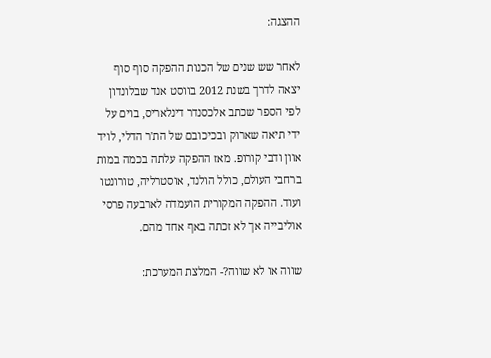ההצגה:

לאחר שש שנים של הכנות ההפקה סוף סוף יצאה לדרך בשנת 2012 בווסט אנד שבלונדון לפי הספר שכתב אלכסנדר דינלאריס, בוים על ידי תיאה שארוק ובכיכובם של הת'ר הדלי, לויד אוון ודבי קורופ. מאז ההפקה עלתה בכמה במות ברחבי העולם, כולל הולנד, אוסטרליה, טורונטו ועוד. ההפקה המקורית הועמדה לארבעה פרסי אוליבייה אך לא זכתה באף אחד מהם.

שווה או לא שווה?- המלצת המערכת: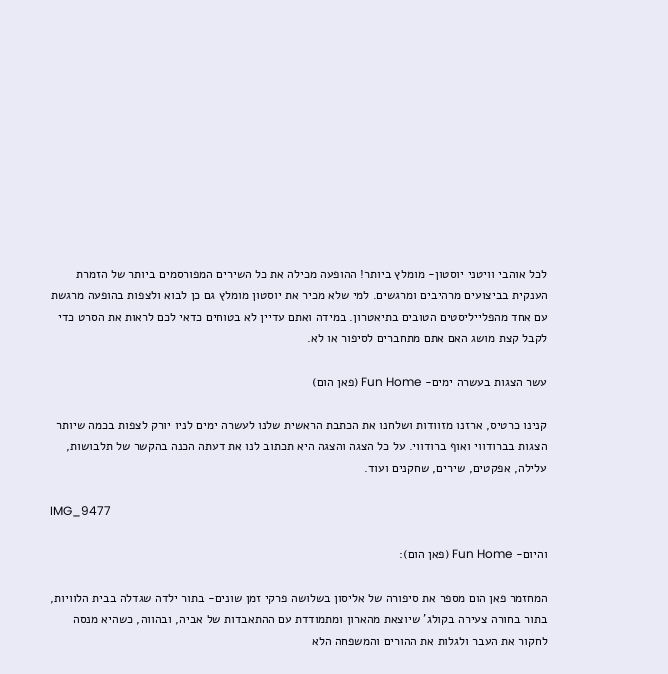לכל אוהבי וויטני יוסטון- מומלץ ביותר! ההופעה מכילה את כל השירים המפורסמים ביותר של הזמרת הענקית בביצועים מרהיבים ומרגשים. למי שלא מכיר את יוסטון מומלץ גם כן לבוא ולצפות בהופעה מרגשת עם אחד מהפלייליסטים הטובים בתיאטרון. במידה ואתם עדיין לא בטוחים כדאי לכם לראות את הסרט כדי לקבל קצת מושג האם אתם מתחברים לסיפור או לא.

עשר הצגות בעשרה ימים- Fun Home (פאן הום)

קנינו כרטיס, ארזנו מזוודות ושלחנו את הכתבת הראשית שלנו לעשרה ימים לניו יורק לצפות בכמה שיותר הצגות בברודווי ואוף ברודווי. על כל הצגה והצגה היא תכתוב לנו את דעתה הכנה בהקשר של תלבושות, עלילה, אפקטים, שירים, שחקנים ועוד.

IMG_9477

והיום- Fun Home (פאן הום):

המחזמר פאן הום מספר את סיפורה של אליסון בשלושה פרקי זמן שונים- בתור ילדה שגדלה בבית הלוויות, בתור בחורה צעירה בקולג' שיוצאת מהארון ומתמודדת עם ההתאבדות של אביה, ובהווה, כשהיא מנסה לחקור את העבר ולגלות את ההורים והמשפחה הלא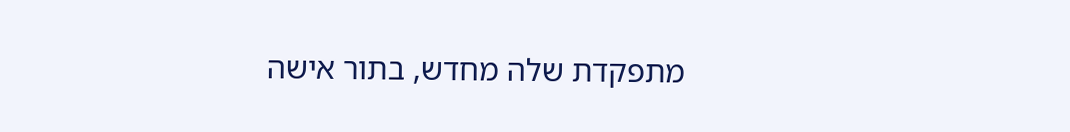מתפקדת שלה מחדש, בתור אישה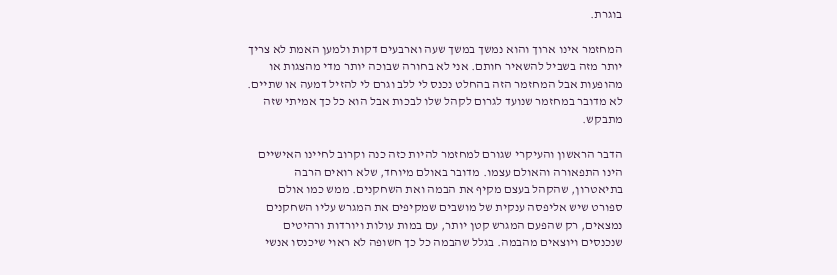בוגרת.

המחזמר אינו ארוך והוא נמשך במשך שעה וארבעים דקות ולמען האמת לא צריך יותר מזה בשביל להשאיר חותם. אני לא בחורה שבוכה יותר מדי מהצגות או מהופעות אבל המחזמר הזה בהחלט נכנס לי ללב וגרם לי להזיל דמעה או שתיים. לא מדובר במחזמר שנועד לגרום לקהל שלו לבכות אבל הוא כל כך אמיתי שזה מתבקש.

הדבר הראשון והעיקרי שגורם למחזמר להיות כזה כנה וקרוב לחיינו האישיים הינו התפאורה והאולם עצמו. מדובר באולם מיוחד, שלא רואים הרבה בתיאטרון, שהקהל בעצם מקיף את הבמה ואת השחקנים. ממש כמו אולם ספורט שיש אליפסה ענקית של מושבים שמקיפים את המגרש עליו השחקנים נמצאים, רק שהפעם המגרש קטן יותר, עם במות עולות ויורדות ורהיטים שנכנסים ויוצאים מהבמה. בגלל שהבמה כל כך חשופה לא ראוי שיכנסו אנשי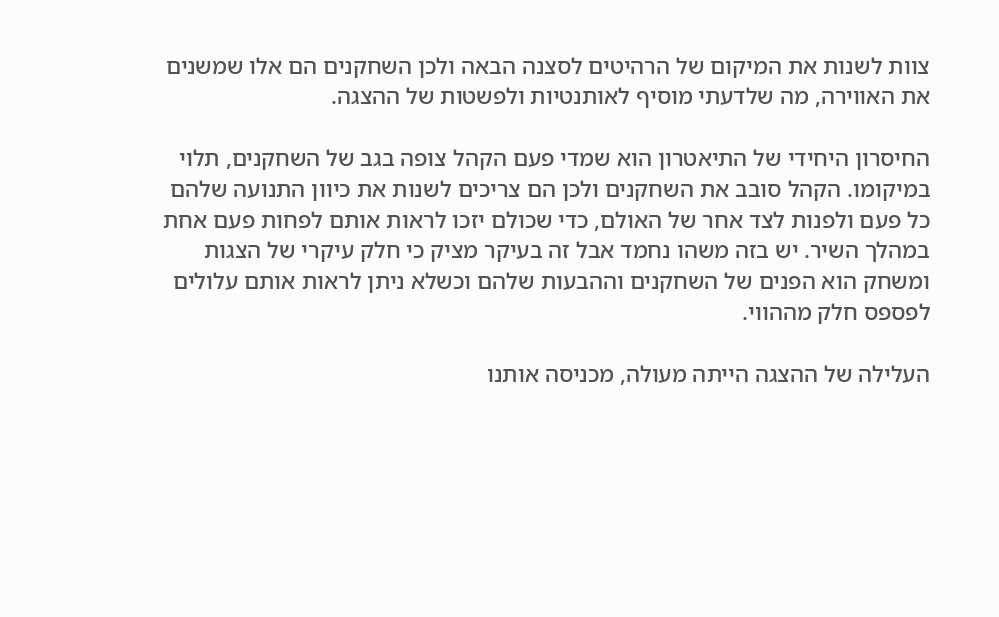צוות לשנות את המיקום של הרהיטים לסצנה הבאה ולכן השחקנים הם אלו שמשנים את האווירה, מה שלדעתי מוסיף לאותנטיות ולפשטות של ההצגה.

החיסרון היחידי של התיאטרון הוא שמדי פעם הקהל צופה בגב של השחקנים, תלוי במיקומו. הקהל סובב את השחקנים ולכן הם צריכים לשנות את כיוון התנועה שלהם כל פעם ולפנות לצד אחר של האולם, כדי שכולם יזכו לראות אותם לפחות פעם אחת במהלך השיר. יש בזה משהו נחמד אבל זה בעיקר מציק כי חלק עיקרי של הצגות ומשחק הוא הפנים של השחקנים וההבעות שלהם וכשלא ניתן לראות אותם עלולים לפספס חלק מההווי.

העלילה של ההצגה הייתה מעולה, מכניסה אותנו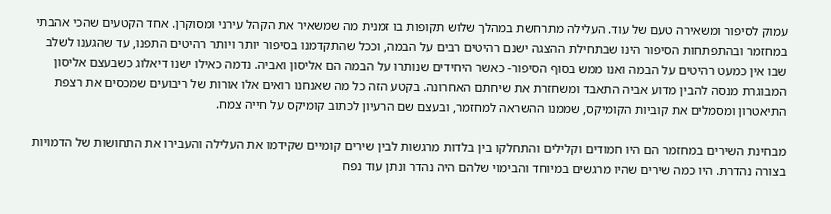עמוק לסיפור ומשאירה טעם של עוד. העלילה מתרחשת במהלך שלוש תקופות בו זמנית מה שמשאיר את הקהל עירני ומסוקרן. אחד הקטעים שהכי אהבתי במחזמר ובהתפתחות הסיפור הינו שבתחילת ההצגה ישנם רהיטים רבים על הבמה, וככל שהתקדמנו בסיפור יותר ויותר רהיטים התפנו, עד שהגענו לשלב שבו אין כמעט רהיטים על הבמה ואנו ממש בסוף הסיפור- כאשר היחידים שנותרו על הבמה הם אליסון ואביה. נדמה כאילו ישנו דיאלוג כשבעצם אליסון המבוגרת מנסה להבין מדוע אביה התאבד ומשחזרת את שיחתם האחרונה. בקטע הזה כל מה שאנחנו רואים אלו אורות של ריבועים שמכסים את רצפת התיאטרון ומסמלים את קוביות הקומיקס, שממנו ההשראה למחזמר, ובעצם שם הרעיון לכתוב קומיקס על חייה צמח.

מבחינת השירים במחזמר הם היו חמודים וקלילים והתחלקו בין בלדות מרגשות לבין שירים קומיים שקידמו את העלילה והעבירו את התחושות של הדמויות בצורה נהדרת. היו כמה שירים שהיו מרגשים במיוחד והבימוי שלהם היה נהדר ונתן עוד נפח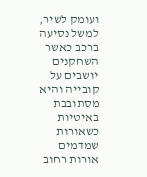ועומק לשיר, למשל נסיעה ברכב כאשר השחקנים יושבים על קובייה והיא מסתובבת באיטיות כשאורות שמדמים אורות רחוב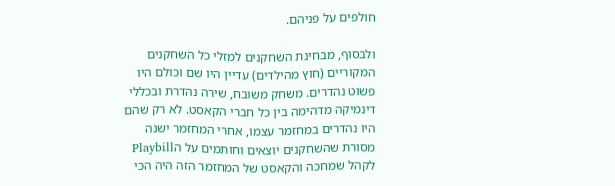חולפים על פניהם.

ולבסוף, מבחינת השחקנים למזלי כל השחקנים המקוריים (חוץ מהילדים) עדיין היו שם וכולם היו פשוט נהדרים. משחק משובח, שירה נהדרת ובכללי דינמיקה מדהימה בין כל חברי הקאסט. לא רק שהם היו נהדרים במחזמר עצמו, אחרי המחזמר ישנה מסורת שהשחקנים יוצאים וחותמים על הPlaybill לקהל שמחכה והקאסט של המחזמר הזה היה הכי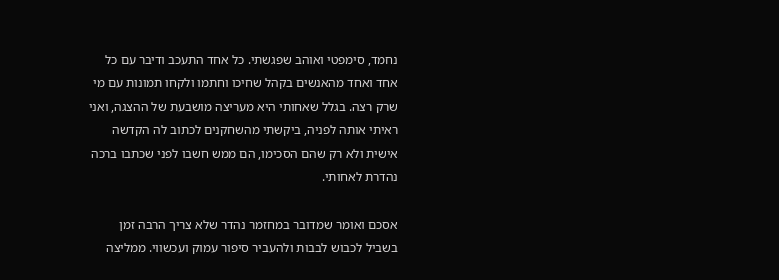נחמד, סימפטי ואוהב שפגשתי. כל אחד התעכב ודיבר עם כל אחד ואחד מהאנשים בקהל שחיכו וחתמו ולקחו תמונות עם מי שרק רצה. בגלל שאחותי היא מעריצה מושבעת של ההצגה, ואני ראיתי אותה לפניה, ביקשתי מהשחקנים לכתוב לה הקדשה אישית ולא רק שהם הסכימו, הם ממש חשבו לפני שכתבו ברכה נהדרת לאחותי.

אסכם ואומר שמדובר במחזמר נהדר שלא צריך הרבה זמן בשביל לכבוש לבבות ולהעביר סיפור עמוק ועכשווי. ממליצה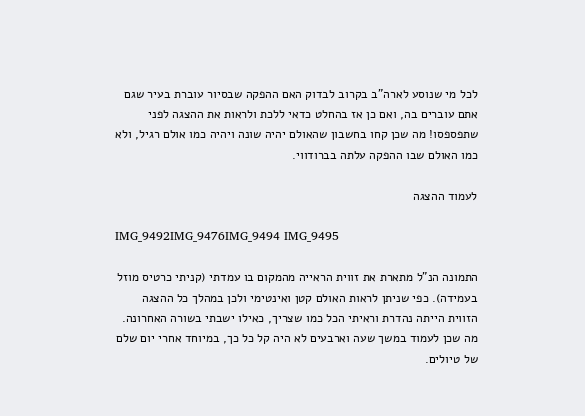לכל מי שנוסע לארה"ב בקרוב לבדוק האם ההפקה שבסיור עוברת בעיר שגם אתם עוברים בה, ואם כן אז בהחלט כדאי ללכת ולראות את ההצגה לפני שתפספסו! מה שכן קחו בחשבון שהאולם יהיה שונה ויהיה כמו אולם רגיל, ולא כמו האולם שבו ההפקה עלתה בברודווי.

לעמוד ההצגה

IMG_9492IMG_9476IMG_9494 IMG_9495

התמונה הנ"ל מתארת את זווית הראייה מהמקום בו עמדתי (קניתי כרטיס מוזל בעמידה). כפי שניתן לראות האולם קטן ואינטימי ולכן במהלך כל ההצגה הזווית הייתה נהדרת וראיתי הכל כמו שצריך, כאילו ישבתי בשורה האחרונה. מה שכן לעמוד במשך שעה וארבעים לא היה קל כל כך, במיוחד אחרי יום שלם של טיולים.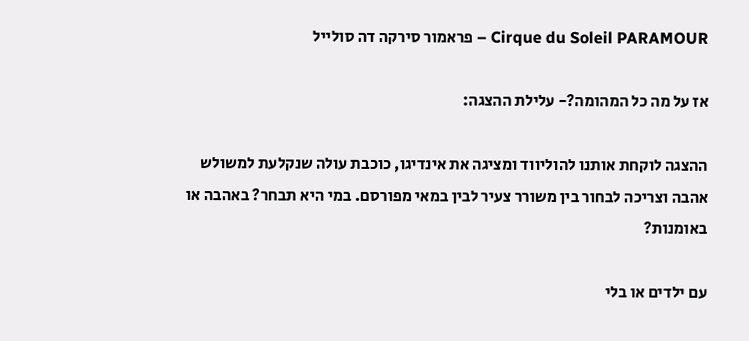Cirque du Soleil PARAMOUR – פראמור סירקה דה סולייל

אז על מה כל המהומה?- עלילת ההצגה:

ההצגה לוקחת אותנו להוליווד ומציגה את אינדיגו, כוכבת עולה שנקלעת למשולש אהבה וצריכה לבחור בין משורר צעיר לבין במאי מפורסם. במי היא תבחר? באהבה או באומנות?

עם ילדים או בלי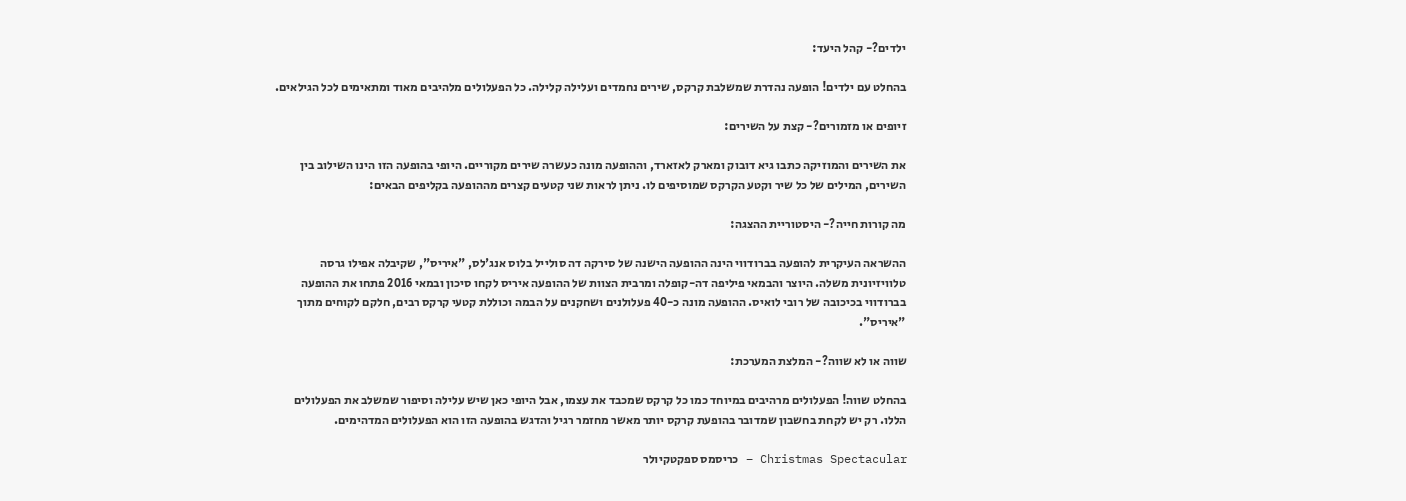ילדים?- קהל היעד:

בהחלט עם ילדים! הופעה נהדרת שמשלבת קרקס, שירים נחמדים ועלילה קלילה. כל הפעלולים מלהיבים מאוד ומתאימים לכל הגילאים.

זיופים או מזמורים?- קצת על השירים:

את השירים והמוזיקה כתבו גיא דובוק ומארק לאזארד, וההופעה מונה כעשרה שירים מקוריים. היופי בהופעה הזו הינו השילוב בין השירים, המילים של כל שיר וקטע הקרקס שמוסיפים לו. ניתן לראות שני קטעים קצרים מההופעה בקליפים הבאים:

מה קורות חייה?- היסטוריית ההצגה:

ההשראה העיקרית להופעה בברודווי הינה ההופעה הישנה של סירקה דה סולייל בלוס אנג'לס, "איריס", שקיבלה אפילו גרסה טלוויזיונית משלה. היוצר והבמאי פיליפה דה-קופלה ומרבית הצוות של ההופעה איריס לקחו סיכון ובמאי 2016 פתחו את ההופעה בברודווי בכיכובה של רובי לואיס. ההופעה מונה כ-40 פעלולנים ושחקנים על הבמה וכוללת קטעי קרקס רבים, חלקם לקוחים מתוך "איריס".

שווה או לא שווה?- המלצת המערכת:

בהחלט שווה! הפעלולים מרהיבים במיוחד כמו כל קרקס שמכבד את עצמו, אבל היופי כאן שיש עלילה וסיפור שמשלב את הפעלולים הללו. רק יש לקחת בחשבון שמדובר בהופעת קרקס יותר מאשר מחזמר רגיל והדגש בהופעה הזו הוא הפעלולים המדהימים.

Christmas Spectacular – כריסמס ספקטקיולר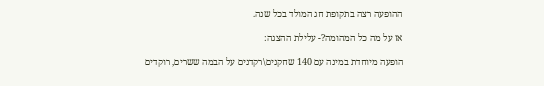ההופעה רצה בתקופת חג המולד בכל שנה.

אז על מה כל המהומה?- עלילת ההצגה:

הופעה מיוחדת במינה עם 140 שחקנים\רקדנים על הבמה ששרים, רוקדים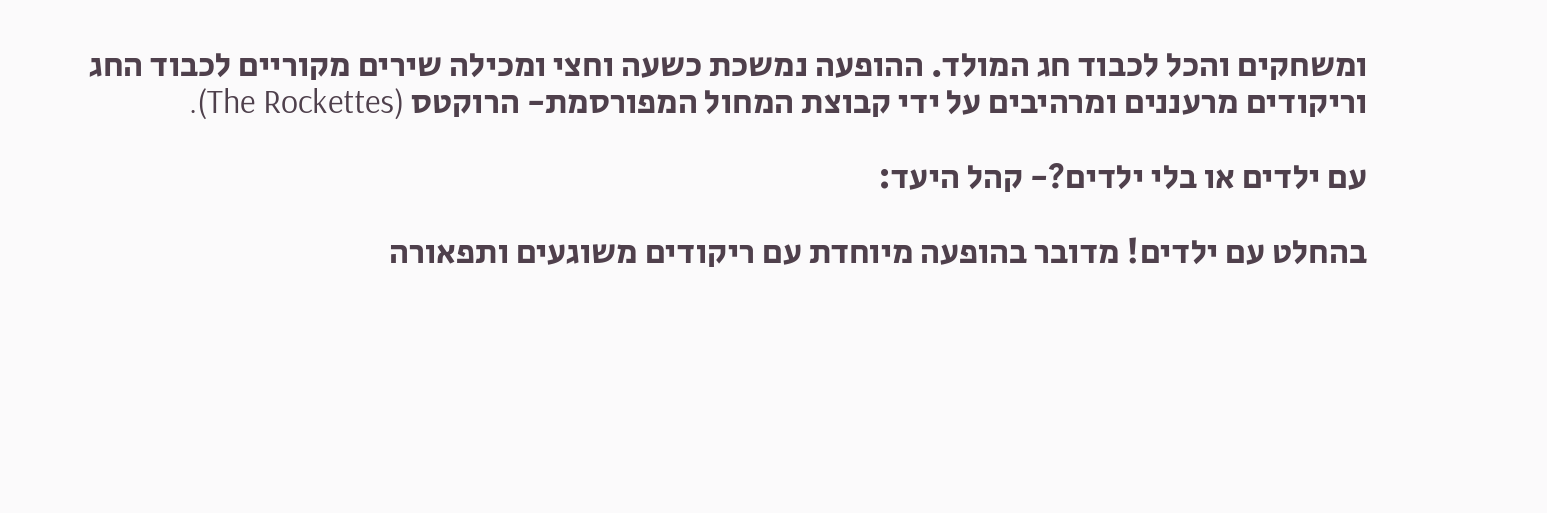ומשחקים והכל לכבוד חג המולד. ההופעה נמשכת כשעה וחצי ומכילה שירים מקוריים לכבוד החג וריקודים מרעננים ומרהיבים על ידי קבוצת המחול המפורסמת- הרוקטס (The Rockettes).

עם ילדים או בלי ילדים?- קהל היעד:

בהחלט עם ילדים! מדובר בהופעה מיוחדת עם ריקודים משוגעים ותפאורה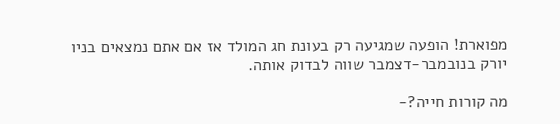מפוארת! הופעה שמגיעה רק בעונת חג המולד אז אם אתם נמצאים בניו יורק בנובמבר-דצמבר שווה לבדוק אותה.

מה קורות חייה?-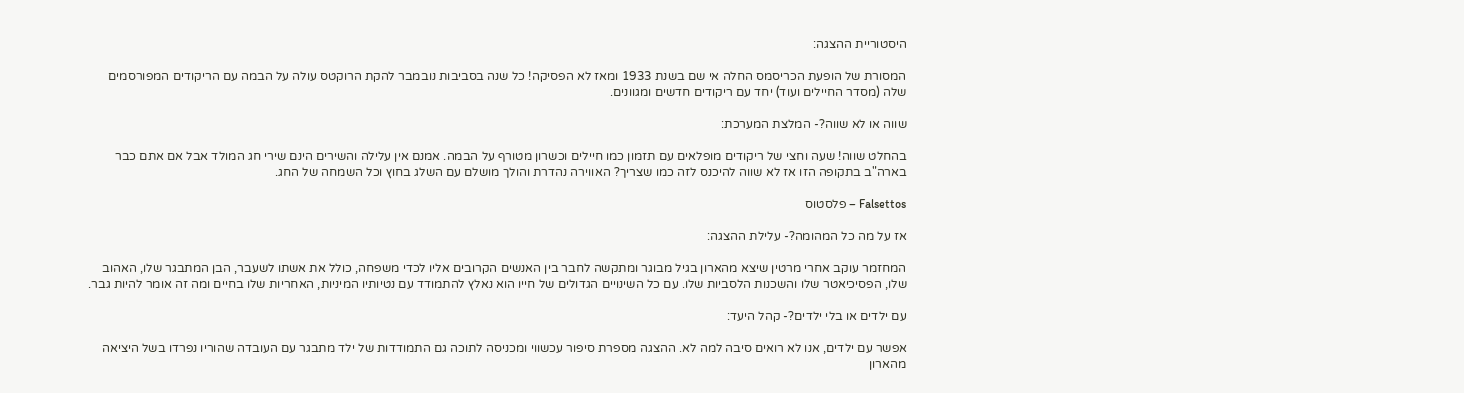היסטוריית ההצגה:

המסורת של הופעת הכריסמס החלה אי שם בשנת 1933 ומאז לא הפסיקה! כל שנה בסביבות נובמבר להקת הרוקטס עולה על הבמה עם הריקודים המפורסמים שלה (מסדר החיילים ועוד) יחד עם ריקודים חדשים ומגוונים.

שווה או לא שווה?- המלצת המערכת:

בהחלט שווה! שעה וחצי של ריקודים מופלאים עם תזמון כמו חיילים וכשרון מטורף על הבמה. אמנם אין עלילה והשירים הינם שירי חג המולד אבל אם אתם כבר בארה"ב בתקופה הזו אז לא שווה להיכנס לזה כמו שצריך? האווירה נהדרת והולך מושלם עם השלג בחוץ וכל השמחה של החג.

Falsettos – פלסטוס

אז על מה כל המהומה?- עלילת ההצגה:

המחזמר עוקב אחרי מרטין שיצא מהארון בגיל מבוגר ומתקשה לחבר בין האנשים הקרובים אליו לכדי משפחה, כולל את אשתו לשעבר, הבן המתבגר שלו, האהוב שלו, הפסיכיאטר שלו והשכנות הלסביות שלו. עם כל השינויים הגדולים של חייו הוא נאלץ להתמודד עם נטיותיו המיניות, האחריות שלו בחיים ומה זה אומר להיות גבר.

עם ילדים או בלי ילדים?- קהל היעד:

אפשר עם ילדים, אנו לא רואים סיבה למה לא. ההצגה מספרת סיפור עכשווי ומכניסה לתוכה גם התמודדות של ילד מתבגר עם העובדה שהוריו נפרדו בשל היציאה מהארון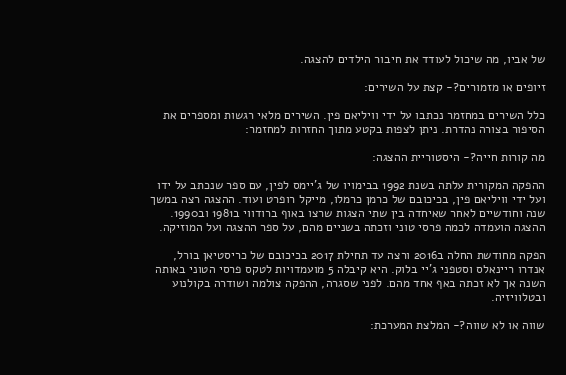של אביו, מה שיכול לעודד את חיבור הילדים להצגה.

זיופים או מזמורים?- קצת על השירים:

כלל השירים במחזמר נכתבו על ידי וויליאם פין. השירים מלאי רגשות ומספרים את הסיפור בצורה נהדרת. ניתן לצפות בקטע מתוך החזרות למחזמר:

מה קורות חייה?- היסטוריית ההצגה:

ההפקה המקורית עלתה בשנת 1992 בבימויו של ג'יימס לפין, עם ספר שנכתב על ידו ועל ידי וויליאם פין, בכיכובם של כרמן כרמלו, מייקל רופרט ועוד. ההצגה רצה במשך שנה וחודשיים לאחר שאיחדה בין שתי הצגות שרצו באוף ברודווי ב1981 וב1990. ההצגה הועמדה לכמה פרסי טוני וזכתה בשניים מהם, על ספר ההצגה ועל המוזיקה.

הפקה מחודשת החלה ב2016 ורצה עד תחילת 2017 בכיכובם של כריסטיאן בורל, אנדרו ריינאלס וסטפני ג'יי בלוק. היא קיבלה 5 מועמדויות לטקס פרסי הטוני באותה השנה אך לא זכתה באף אחד מהם. לפני שסגרה, ההפקה צולמה ושודרה בקולנוע ובטלוויזיה.

שווה או לא שווה?- המלצת המערכת: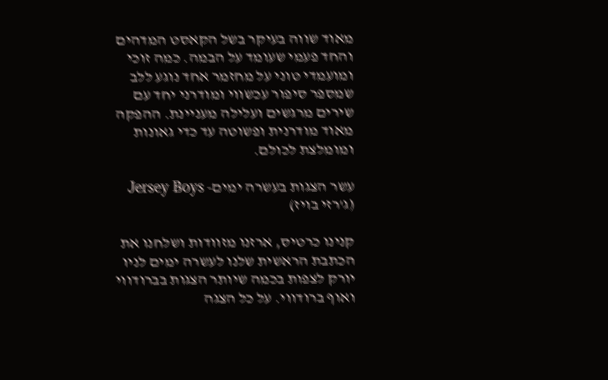מאוד שווה בעיקר בשל הקאסט המדהים והחד פעמי שעומד על הבמה. כמה זוכי ומועמדי טוני על מחזמר אחד נוגע ללב שמספר סיפור עכשווי ומודרני יחד עם שירים מרגשים ועלילה מעניינת. ההפקה מאוד מודרנית ופשוטה עד כדי גאונות ומומלצת לכולם.

עשר הצגות בעשרה ימים- Jersey Boys (ג'רזי בויז)

קנינו כרטיס, ארזנו מזוודות ושלחנו את הכתבת הראשית שלנו לעשרה ימים לניו יורק לצפות בכמה שיותר הצגות בברודווי ואוף ברודווי. על כל הצגה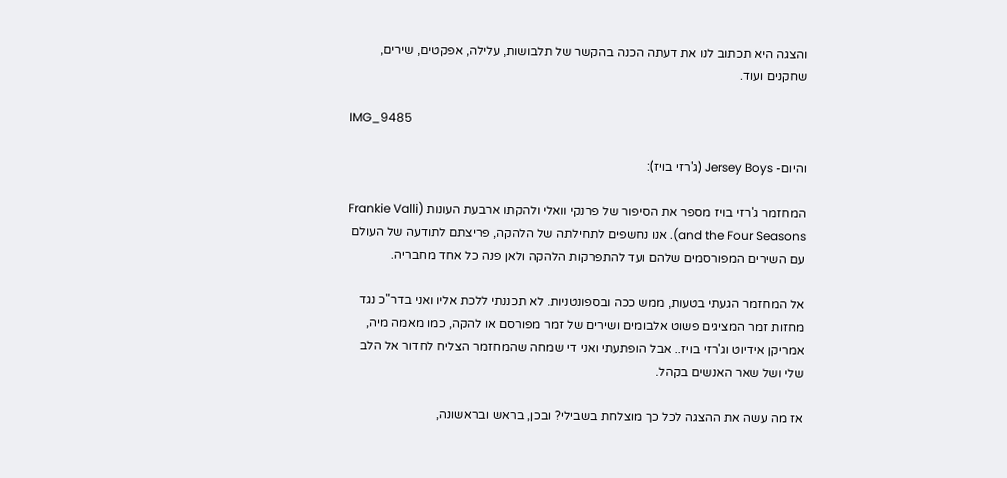והצגה היא תכתוב לנו את דעתה הכנה בהקשר של תלבושות, עלילה, אפקטים, שירים, שחקנים ועוד.

IMG_9485

והיום- Jersey Boys (ג'רזי בויז):

המחזמר ג'רזי בויז מספר את הסיפור של פרנקי וואלי ולהקתו ארבעת העונות (Frankie Valli and the Four Seasons). אנו נחשפים לתחילתה של הלהקה, פריצתם לתודעה של העולם עם השירים המפורסמים שלהם ועד להתפרקות הלהקה ולאן פנה כל אחד מחבריה.

אל המחזמר הגעתי בטעות, ממש ככה ובספונטניות. לא תכננתי ללכת אליו ואני בדר"כ נגד מחזות זמר המציגים פשוט אלבומים ושירים של זמר מפורסם או להקה, כמו מאמה מיה, אמריקן אידיוט וג'רזי בויז.. אבל הופתעתי ואני די שמחה שהמחזמר הצליח לחדור אל הלב שלי ושל שאר האנשים בקהל.

אז מה עשה את ההצגה לכל כך מוצלחת בשבילי? ובכן, בראש ובראשונה,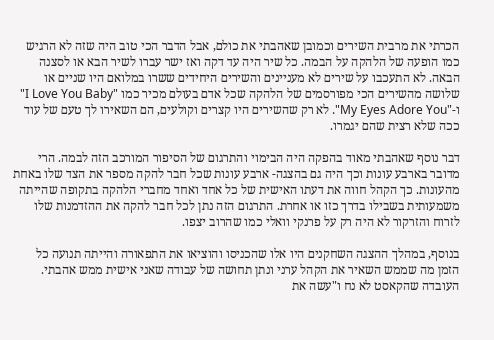הכרתי את מרבית השירים וכמובן שאהבתי את כולם, אבל הדבר הכי טוב היה שזה לא הרגיש כמו הופעה של הלהקה על הבמה. כל שיר היה עד דקה ואז ישר עברו לשיר הבא או לסצנה הבאה. לא התעכבו על שירים לא מעניינים והשירים היחידים ששרו במלואם היו שניים או שלושה מהשירים הכי מפורסמים של הלהקה שכל אדם בעולם מכיר כמו "I Love You Baby" ו-"My Eyes Adore You". לא רק שהשירים היו קצרים וקולעים, הם השאירו לך טעם של עוד ככה שלא רצית שהם יגמרו.

דבר נוסף שאהבתי מאוד בהפקה היה הבימוי והתרגום של הסיפור המורכב הזה לבמה. הרי מדובר בארבע עונות וכך היה גם בהצגה- ארבע עונות שכל חבר להקה מספר את הצד שלו באחת מהעונות. כך הקהל חווה את דעתו האישית של כל אחד ואחד מחברי הלהקה בתקופה שהייתה משמעותית בשבילו בדרך כזו או אחרת. התרגום הזה נתן לכל חבר להקה את ההזדמנות שלו לזרוח והזרקור לא היה רק על פרנקי וואלי כמו שהרוב יצפו.

בנוסף, במהלך ההצגה השחקנים היו אלו שהכניסו והוציאו את התפאורה והייתה תנועה כל הזמן מה שממש השאיר את הקהל ערני ונתן תחושה של עבודה שאני אישית ממש אהבתי. העובדה שהקאסט לא נח ו"עשה את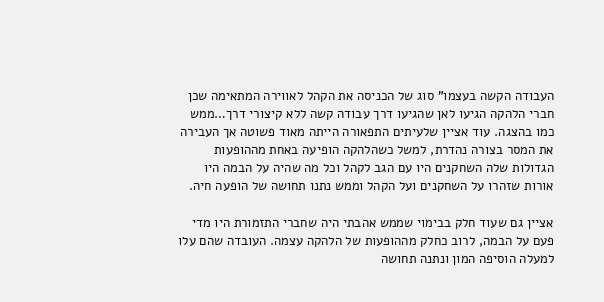העבודה הקשה בעצמו" סוג של הכניסה את הקהל לאווירה המתאימה שכן חברי הלהקה הגיעו לאן שהגיעו דרך עבודה קשה ללא קיצורי דרך…ממש כמו בהצגה. עוד אציין שלעיתים התפאורה הייתה מאוד פשוטה אך העבירה את המסר בצורה נהדרת, למשל כשהלהקה הופיעה באחת מההופעות הגדולות שלה השחקנים היו עם הגב לקהל וכל מה שהיה על הבמה היו אורות שזהרו על השחקנים ועל הקהל וממש נתנו תחושה של הופעה חיה.

אציין גם שעוד חלק בבימוי שממש אהבתי היה שחברי התזמורת היו מדי פעם על הבמה, לרוב כחלק מההופעות של הלהקה עצמה. העובדה שהם עלו למעלה הוסיפה המון ונתנה תחושה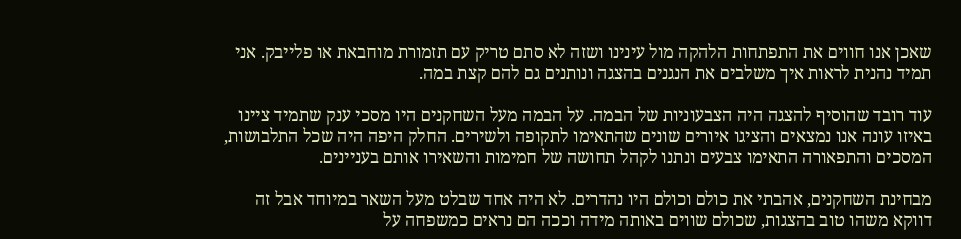שאכן אנו חווים את התפתחות הלהקה מול עינינו ושזה לא סתם טריק עם תזמורת מוחבאת או פלייבק. אני תמיד נהנית לראות איך משלבים את הנגנים בהצגה ונותנים גם להם קצת במה.

עוד רובד שהוסיף להצגה היה הצבעוניות של הבמה. על הבמה מעל השחקנים היו מסכי ענק שתמיד ציינו באיזו עונה אנו נמצאים והציגו איורים שונים שהתאימו לתקופה ולשירים. החלק היפה היה שכל התלבושות, המסכים והתפאורה התאימו צבעים ונתנו לקהל תחושה של חמימות והשאירו אותם בעניינים.

מבחינת השחקנים, אהבתי את כולם וכולם היו נהדרים. לא היה אחד שבלט מעל השאר במיוחד אבל זה דווקא משהו טוב בהצגות, שכולם שווים באותה מידה וככה הם נראים כמשפחה על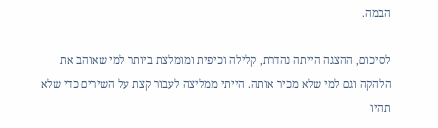הבמה.

לסיכום, ההצגה הייתה נהדרת, קלילה וכיפית ומומלצת ביותר למי שאוהב את הלהקה וגם למי שלא מכיר אותה. הייתי ממליצה לעבור קצת על השירים כדי שלא תהיו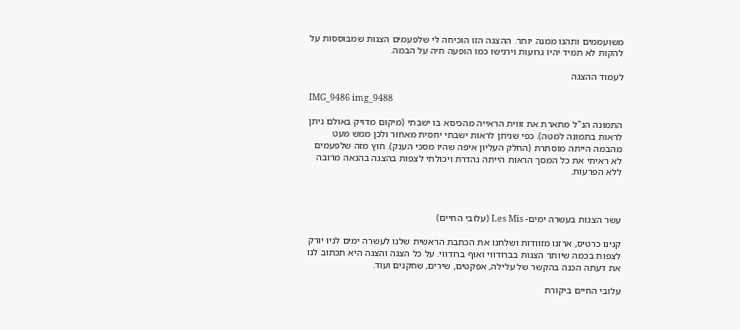משועממים ותהנו ממנה יותר. ההצגה הזו הוכיחה לי שלפעמים הצגות שמבוססות על להקות לא תמיד יהיו גרועות וירגישו כמו הופעה חיה על הבמה.

לעמוד ההצגה

IMG_9486 img_9488

התמונה הנ"ל מתארת את זווית הראייה מהכיסא בו ישבתי (מיקום מדויק באולם ניתן לראות בתמונה למטה). כפי שניתן לראות ישבתי יחסית מאחור ולכן ממש מעט מהבמה הייתה מוסתרת (החלק העליון איפה שהיו מסכי הענק). חוץ מזה שלפעמים לא ראיתי את כל המסך הראות הייתה נהדרת ויכולתי לצפות בהצגה בהנאה מרובה ללא הפרעות.



עשר הצגות בעשרה ימים- Les Mis (עלובי החיים)

קנינו כרטיס, ארזנו מזוודות ושלחנו את הכתבת הראשית שלנו לעשרה ימים לניו יורק לצפות בכמה שיותר הצגות בברודווי ואוף ברודווי. על כל הצגה והצגה היא תכתוב לנו את דעתה הכנה בהקשר של עלילה, אפקטים, שירים, שחקנים ועוד.

עלובי החיים ביקורת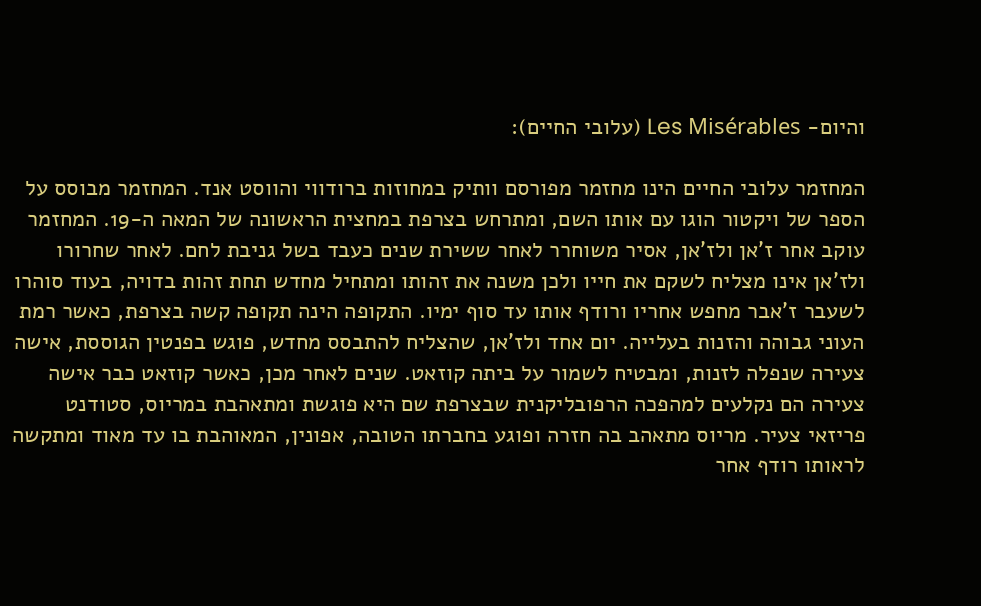והיום- Les Misérables (עלובי החיים):

המחזמר עלובי החיים הינו מחזמר מפורסם וותיק במחוזות ברודווי והווסט אנד. המחזמר מבוסס על הספר של ויקטור הוגו עם אותו השם, ומתרחש בצרפת במחצית הראשונה של המאה ה-19. המחזמר עוקב אחר ז'אן ולז'אן, אסיר משוחרר לאחר ששירת שנים כעבד בשל גניבת לחם. לאחר שחרורו ולז'אן אינו מצליח לשקם את חייו ולכן משנה את זהותו ומתחיל מחדש תחת זהות בדויה, בעוד סוהרו לשעבר ז'אבר מחפש אחריו ורודף אותו עד סוף ימיו. התקופה הינה תקופה קשה בצרפת, כאשר רמת העוני גבוהה והזנות בעלייה. יום אחד ולז'אן, שהצליח להתבסס מחדש, פוגש בפנטין הגוססת, אישה צעירה שנפלה לזנות, ומבטיח לשמור על ביתה קוזאט. שנים לאחר מכן, כאשר קוזאט כבר אישה צעירה הם נקלעים למהפכה הרפובליקנית שבצרפת שם היא פוגשת ומתאהבת במריוס, סטודנט פריזאי צעיר. מריוס מתאהב בה חזרה ופוגע בחברתו הטובה, אפונין, המאוהבת בו עד מאוד ומתקשה לראותו רודף אחר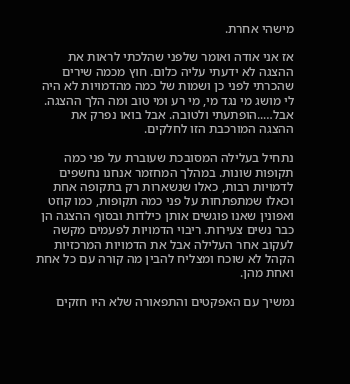מישהי אחרת.

אז אני אודה ואומר שלפני שהלכתי לראות את ההצגה לא ידעתי עליה כלום. חוץ מכמה שירים שהכרתי לפני כן ושמות של כמה מהדמויות לא היה לי מושג מי נגד מי, מי רע ומי טוב ומה הלך ההצגה. אבל…..הופתעתי ולטובה. אבל בואו נפרק את ההצגה המורכבת הזו לחלקים.

נתחיל בעלילה המסובכת שעוברת על פני כמה תקופות שונות. במהלך המחזמר אנחנו נחשפים לדמויות רבות, כאלו שנשארות רק בתקופה אחת וכאלו שמתפתחות על פני כמה תקופות, כמו קוזט ואפונין שאנו פוגשים אותן כילדות ובסוף ההצגה הן כבר נשים צעירות. ריבוי הדמויות לפעמים מקשה לעקוב אחר העלילה אבל את הדמויות המרכזיות הקהל לא שוכח ומצליח להבין מה קורה עם כל אחת ואחת מהן.

נמשיך עם האפקטים והתפאורה שלא היו חזקים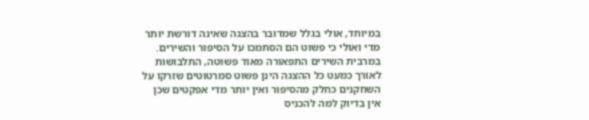במיוחד, אולי בגלל שמדובר בהצגה שאינה דורשת יותר מדי ואולי כי פשוט הם הסתמכו על הסיפור והשירים. במרבית השירים התפאורה מאוד פשוטה, התלבושות לאורך כמעט כל ההצגה הינן פשוט סמרטוטים שזרקו על השחקנים כחלק מהסיפור ואין יותר מדי אפקטים שכן אין בדיוק למה להכניס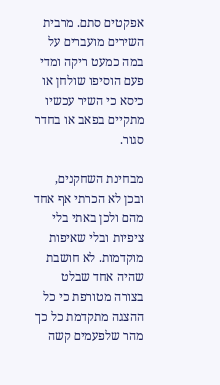אפקטים סתם. מרבית השירים מועברים על במה כמעט ריקה ומדי פעם הוסיפו שולחן או כיסא כי השיר עכשיו מתקיים בפאב או בחדר סגור.

מבחינת השחקנים, ובכן לא הכרתי אף אחד מהם ולכן באתי בלי ציפיות ובלי שאיפות מוקדמות. לא חושבת שהיה אחד שבלט בצורה מטורפת כי כל ההצגה מתקדמת כל כך מהר שלפעמים קשה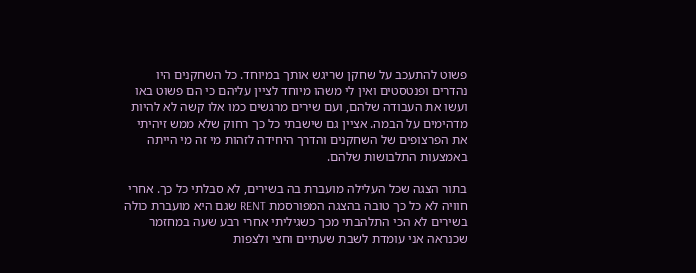פשוט להתעכב על שחקן שריגש אותך במיוחד. כל השחקנים היו נהדרים ופנטסטים ואין לי משהו מיוחד לציין עליהם כי הם פשוט באו ועשו את העבודה שלהם, ועם שירים מרגשים כמו אלו קשה לא להיות מדהימים על הבמה. אציין גם שישבתי כל כך רחוק שלא ממש זיהיתי את הפרצופים של השחקנים והדרך היחידה לזהות מי זה מי הייתה באמצעות התלבושות שלהם.

בתור הצגה שכל העלילה מועברת בה בשירים, לא סבלתי כל כך. אחרי חוויה לא כל כך טובה בהצגה המפורסמת RENT שגם היא מועברת כולה בשירים לא הכי התלהבתי מכך כשגיליתי אחרי רבע שעה במחזמר שכנראה אני עומדת לשבת שעתיים וחצי ולצפות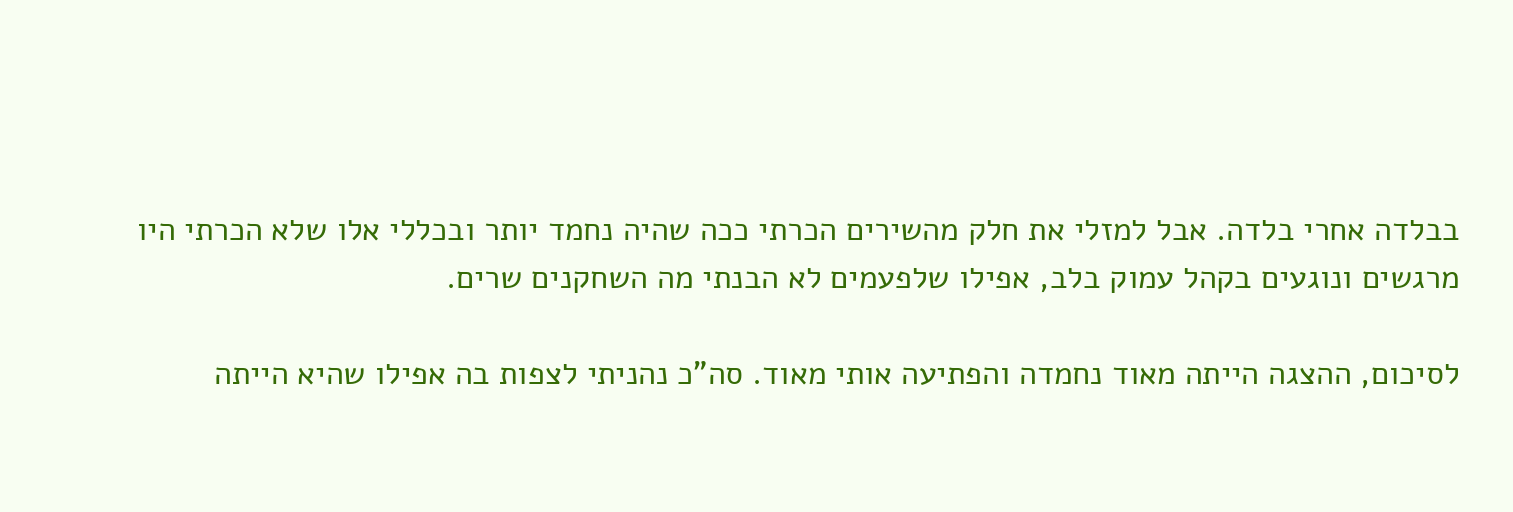בבלדה אחרי בלדה. אבל למזלי את חלק מהשירים הכרתי ככה שהיה נחמד יותר ובכללי אלו שלא הכרתי היו מרגשים ונוגעים בקהל עמוק בלב, אפילו שלפעמים לא הבנתי מה השחקנים שרים.

לסיכום, ההצגה הייתה מאוד נחמדה והפתיעה אותי מאוד. סה"כ נהניתי לצפות בה אפילו שהיא הייתה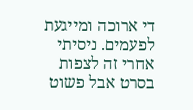די ארוכה ומייגעת לפעמים. ניסיתי אחרי זה לצפות בסרט אבל פשוט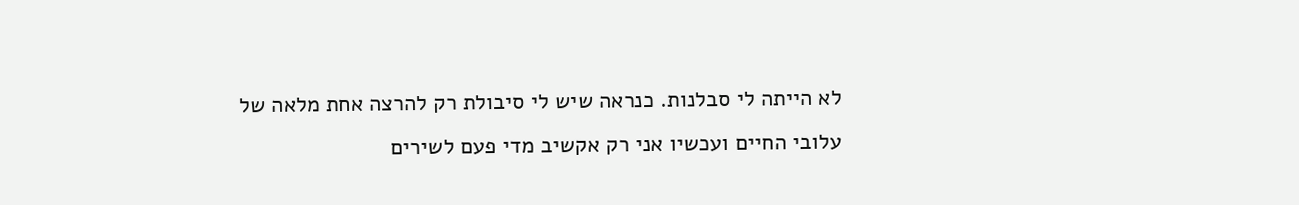לא הייתה לי סבלנות. כנראה שיש לי סיבולת רק להרצה אחת מלאה של עלובי החיים ועכשיו אני רק אקשיב מדי פעם לשירים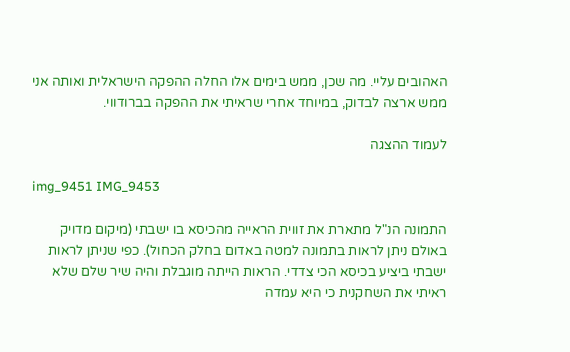האהובים עליי. מה שכן, ממש בימים אלו החלה ההפקה הישראלית ואותה אני ממש ארצה לבדוק, במיוחד אחרי שראיתי את ההפקה בברודווי.

לעמוד ההצגה

img_9451 IMG_9453

התמונה הנ"ל מתארת את זווית הראייה מהכיסא בו ישבתי (מיקום מדויק באולם ניתן לראות בתמונה למטה באדום בחלק הכחול). כפי שניתן לראות ישבתי ביציע בכיסא הכי צדדי. הראות הייתה מוגבלת והיה שיר שלם שלא ראיתי את השחקנית כי היא עמדה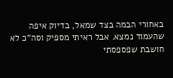באחורי הבמה בצד שמאל, בדיוק איפה שהעמוד נמצא. אבל ראיתי מספיק וסה"כ לא חושבת שפספסתי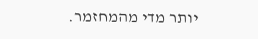יותר מדי מהמחזמר.